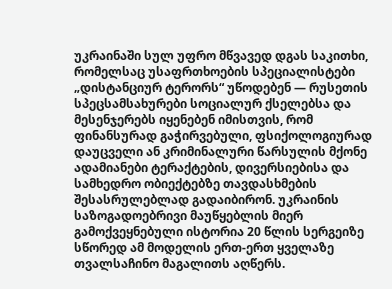უკრაინაში სულ უფრო მწვავედ დგას საკითხი, რომელსაც უსაფრთხოების სპეციალისტები „დისტანციურ ტერორს“ უწოდებენ — რუსეთის სპეცსამსახურები სოციალურ ქსელებსა და მესენჯერებს იყენებენ იმისთვის, რომ ფინანსურად გაჭირვებული, ფსიქოლოგიურად დაუცველი ან კრიმინალური წარსულის მქონე ადამიანები ტერაქტების, დივერსიებისა და სამხედრო ობიექტებზე თავდასხმების შესასრულებლად გადაიბირონ. უკრაინის საზოგადოებრივი მაუწყებლის მიერ გამოქვეყნებული ისტორია 20 წლის სერგეიზე სწორედ ამ მოდელის ერთ-ერთ ყველაზე თვალსაჩინო მაგალითს აღწერს.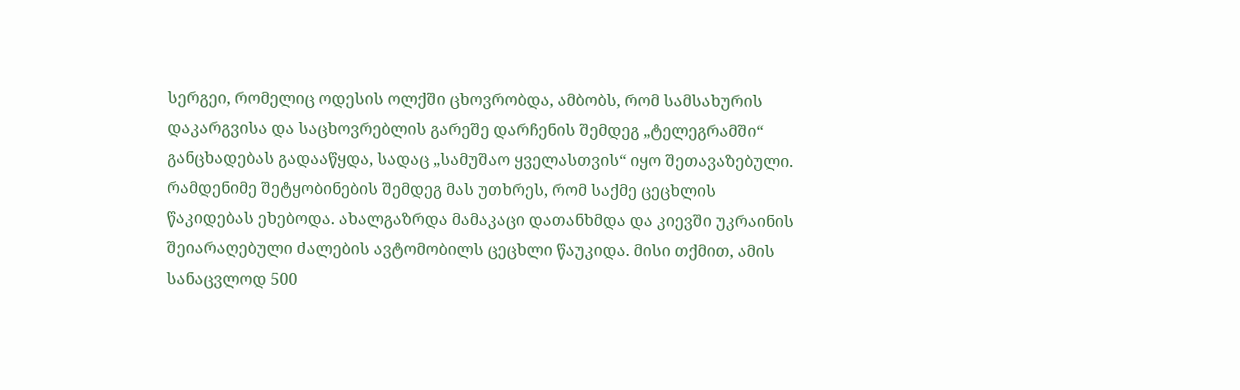სერგეი, რომელიც ოდესის ოლქში ცხოვრობდა, ამბობს, რომ სამსახურის დაკარგვისა და საცხოვრებლის გარეშე დარჩენის შემდეგ „ტელეგრამში“ განცხადებას გადააწყდა, სადაც „სამუშაო ყველასთვის“ იყო შეთავაზებული. რამდენიმე შეტყობინების შემდეგ მას უთხრეს, რომ საქმე ცეცხლის წაკიდებას ეხებოდა. ახალგაზრდა მამაკაცი დათანხმდა და კიევში უკრაინის შეიარაღებული ძალების ავტომობილს ცეცხლი წაუკიდა. მისი თქმით, ამის სანაცვლოდ 500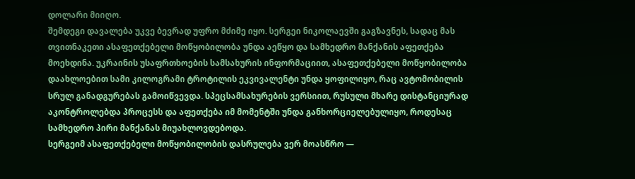დოლარი მიიღო.
შემდეგი დავალება უკვე ბევრად უფრო მძიმე იყო. სერგეი ნიკოლაევში გაგზავნეს, სადაც მას თვითნაკეთი ასაფეთქებელი მოწყობილობა უნდა აეწყო და სამხედრო მანქანის აფეთქება მოეხდინა. უკრაინის უსაფრთხოების სამსახურის ინფორმაციით, ასაფეთქებელი მოწყობილობა დაახლოებით სამი კილოგრამი ტროტილის ეკვივალენტი უნდა ყოფილიყო, რაც ავტომობილის სრულ განადგურებას გამოიწვევდა. სპეცსამსახურების ვერსიით, რუსული მხარე დისტანციურად აკონტროლებდა პროცესს და აფეთქება იმ მომენტში უნდა განხორციელებულიყო, როდესაც სამხედრო პირი მანქანას მიუახლოვდებოდა.
სერგეიმ ასაფეთქებელი მოწყობილობის დასრულება ვერ მოასწრო —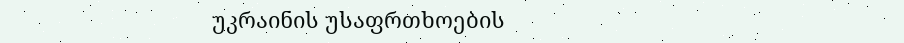უკრაინის უსაფრთხოების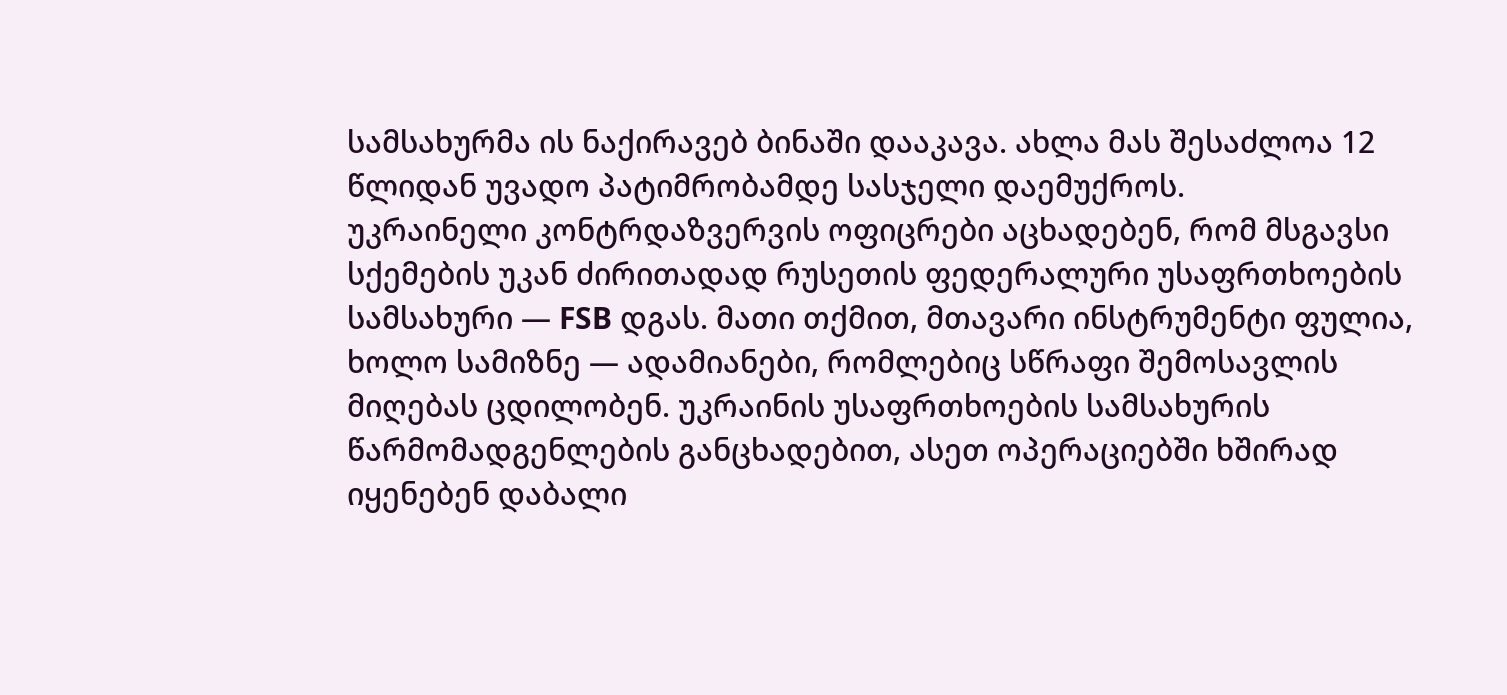სამსახურმა ის ნაქირავებ ბინაში დააკავა. ახლა მას შესაძლოა 12 წლიდან უვადო პატიმრობამდე სასჯელი დაემუქროს.
უკრაინელი კონტრდაზვერვის ოფიცრები აცხადებენ, რომ მსგავსი სქემების უკან ძირითადად რუსეთის ფედერალური უსაფრთხოების სამსახური — FSB დგას. მათი თქმით, მთავარი ინსტრუმენტი ფულია, ხოლო სამიზნე — ადამიანები, რომლებიც სწრაფი შემოსავლის მიღებას ცდილობენ. უკრაინის უსაფრთხოების სამსახურის წარმომადგენლების განცხადებით, ასეთ ოპერაციებში ხშირად იყენებენ დაბალი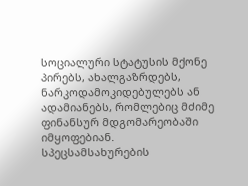სოციალური სტატუსის მქონე პირებს, ახალგაზრდებს, ნარკოდამოკიდებულებს ან ადამიანებს, რომლებიც მძიმე ფინანსურ მდგომარეობაში იმყოფებიან.
სპეცსამსახურების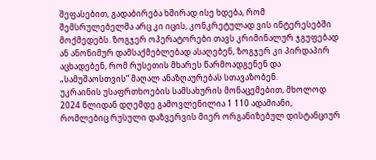შეფასებით, გადაბირება ხშირად ისე ხდება, რომ შემსრულებელმა არც კი იცის, კონკრეტულად ვის ინტერესებში მოქმედებს. ზოგჯერ ოპერატორები თავს კრიმინალურ ჯგუფებად ან ანონიმურ დამსაქმებლებად ასაღებენ, ზოგჯერ კი პირდაპირ აცხადებენ, რომ რუსეთის მხარეს წარმოადგენენ და „სამუშაოსთვის“ მაღალ ანაზღაურებას სთავაზობენ.
უკრაინის უსაფრთხოების სამსახურის მონაცემებით, მხოლოდ 2024 წლიდან დღემდე გამოვლენილია 1 110 ადამიანი, რომლებიც რუსული დაზვერვის მიერ ორგანიზებულ დისტანციურ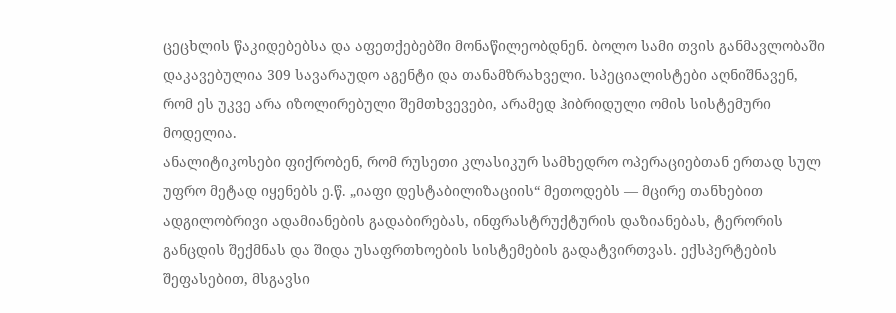ცეცხლის წაკიდებებსა და აფეთქებებში მონაწილეობდნენ. ბოლო სამი თვის განმავლობაში დაკავებულია 309 სავარაუდო აგენტი და თანამზრახველი. სპეციალისტები აღნიშნავენ, რომ ეს უკვე არა იზოლირებული შემთხვევები, არამედ ჰიბრიდული ომის სისტემური მოდელია.
ანალიტიკოსები ფიქრობენ, რომ რუსეთი კლასიკურ სამხედრო ოპერაციებთან ერთად სულ უფრო მეტად იყენებს ე.წ. „იაფი დესტაბილიზაციის“ მეთოდებს — მცირე თანხებით ადგილობრივი ადამიანების გადაბირებას, ინფრასტრუქტურის დაზიანებას, ტერორის განცდის შექმნას და შიდა უსაფრთხოების სისტემების გადატვირთვას. ექსპერტების შეფასებით, მსგავსი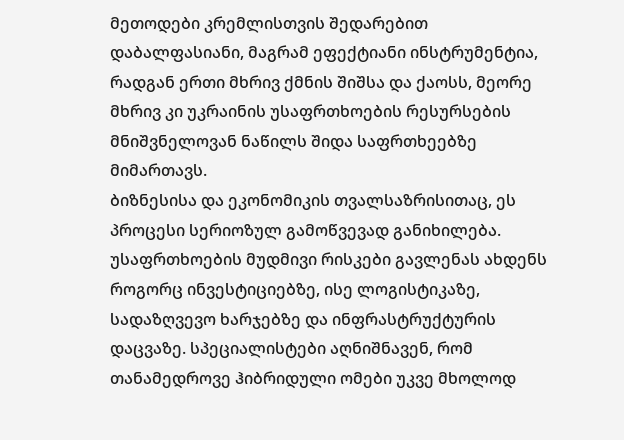მეთოდები კრემლისთვის შედარებით დაბალფასიანი, მაგრამ ეფექტიანი ინსტრუმენტია, რადგან ერთი მხრივ ქმნის შიშსა და ქაოსს, მეორე მხრივ კი უკრაინის უსაფრთხოების რესურსების მნიშვნელოვან ნაწილს შიდა საფრთხეებზე მიმართავს.
ბიზნესისა და ეკონომიკის თვალსაზრისითაც, ეს პროცესი სერიოზულ გამოწვევად განიხილება. უსაფრთხოების მუდმივი რისკები გავლენას ახდენს როგორც ინვესტიციებზე, ისე ლოგისტიკაზე, სადაზღვევო ხარჯებზე და ინფრასტრუქტურის დაცვაზე. სპეციალისტები აღნიშნავენ, რომ თანამედროვე ჰიბრიდული ომები უკვე მხოლოდ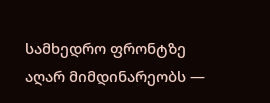სამხედრო ფრონტზე აღარ მიმდინარეობს —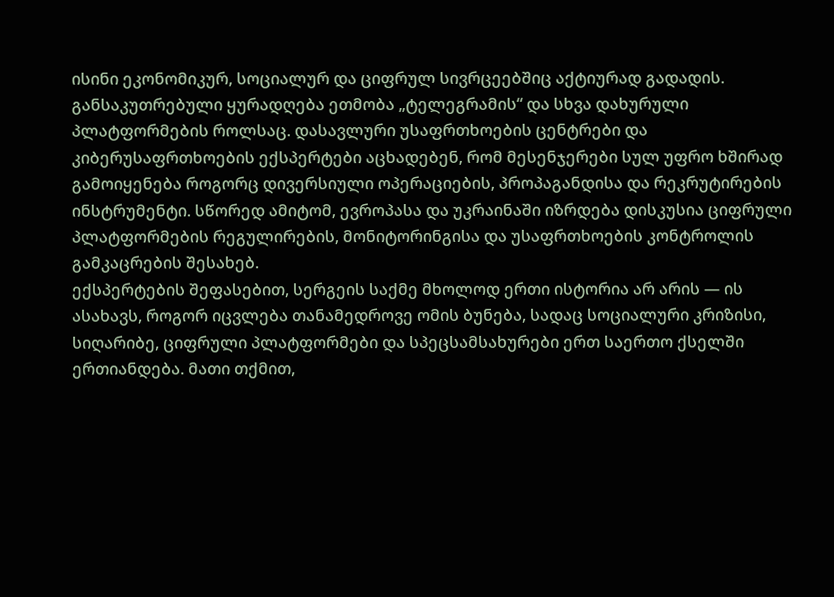ისინი ეკონომიკურ, სოციალურ და ციფრულ სივრცეებშიც აქტიურად გადადის.
განსაკუთრებული ყურადღება ეთმობა „ტელეგრამის“ და სხვა დახურული პლატფორმების როლსაც. დასავლური უსაფრთხოების ცენტრები და კიბერუსაფრთხოების ექსპერტები აცხადებენ, რომ მესენჯერები სულ უფრო ხშირად გამოიყენება როგორც დივერსიული ოპერაციების, პროპაგანდისა და რეკრუტირების ინსტრუმენტი. სწორედ ამიტომ, ევროპასა და უკრაინაში იზრდება დისკუსია ციფრული პლატფორმების რეგულირების, მონიტორინგისა და უსაფრთხოების კონტროლის გამკაცრების შესახებ.
ექსპერტების შეფასებით, სერგეის საქმე მხოლოდ ერთი ისტორია არ არის — ის ასახავს, როგორ იცვლება თანამედროვე ომის ბუნება, სადაც სოციალური კრიზისი, სიღარიბე, ციფრული პლატფორმები და სპეცსამსახურები ერთ საერთო ქსელში ერთიანდება. მათი თქმით,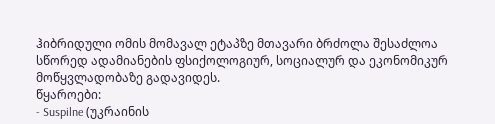ჰიბრიდული ომის მომავალ ეტაპზე მთავარი ბრძოლა შესაძლოა სწორედ ადამიანების ფსიქოლოგიურ, სოციალურ და ეკონომიკურ მოწყვლადობაზე გადავიდეს.
წყაროები:
- Suspilne (უკრაინის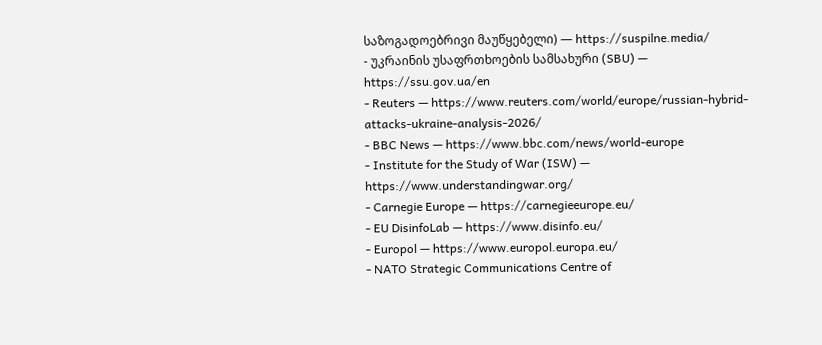საზოგადოებრივი მაუწყებელი) — https://suspilne.media/
- უკრაინის უსაფრთხოების სამსახური (SBU) — https://ssu.gov.ua/en
- Reuters — https://www.reuters.com/world/europe/russian-hybrid-attacks-ukraine-analysis-2026/
- BBC News — https://www.bbc.com/news/world-europe
- Institute for the Study of War (ISW) — https://www.understandingwar.org/
- Carnegie Europe — https://carnegieeurope.eu/
- EU DisinfoLab — https://www.disinfo.eu/
- Europol — https://www.europol.europa.eu/
- NATO Strategic Communications Centre of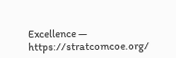Excellence — https://stratcomcoe.org/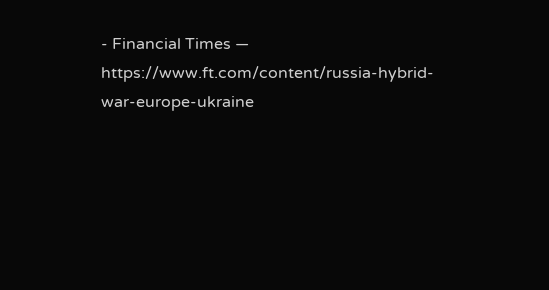- Financial Times — https://www.ft.com/content/russia-hybrid-war-europe-ukraine